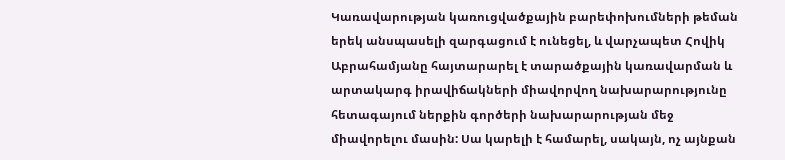Կառավարության կառուցվածքային բարեփոխումների թեման երեկ անսպասելի զարգացում է ունեցել, և վարչապետ Հովիկ Աբրահամյանը հայտարարել է տարածքային կառավարման և արտակարգ իրավիճակների միավորվող նախարարությունը հետագայում ներքին գործերի նախարարության մեջ միավորելու մասին: Սա կարելի է համարել, սակայն, ոչ այնքան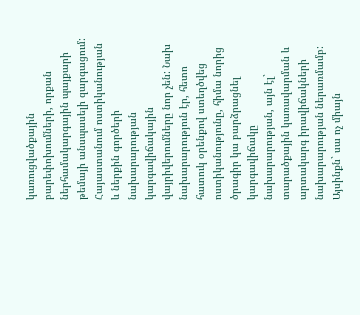կառուցվածքային բարեփոխումների, որքան ներհամակարգային պայքարի թեմայի անսպասելի զարգացում:
Հայաստանում ոստիկանության և ներքին գործերի նախարարության կարգավիճակային վայրիվերումները նոր չեն: Նախ նախարարություն էր, հետո հատուկ օրենքով ստեղծվեց ոստիկանությունը, հիմա նորից ծրագիր կա բարձրացնել կարգավիճակը նախարարության, այն էլ` տարածքային կառավարման և արտակարգ իրավիճակների նախարարության ներառմամբ: Այսինքն` սա ոչ միայն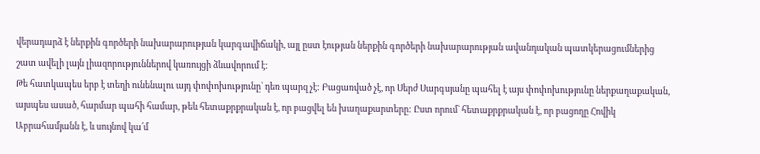վերադարձ է ներքին գործերի նախարարության կարգավիճակի, այլ ըստ էության ներքին գործերի նախարարության ավանդական պատկերացումներից շատ ավելի լայն լիազորություններով կառույցի ձևավորում է:
Թե հատկապես երբ է տեղի ունենալու այդ փոփոխությունը` դեռ պարզ չէ: Բացառված չէ, որ Սերժ Սարգսյանը պահել է այս փոփոխությունը ներքաղաքական, այսպես ասած, հարմար պահի համար, թեև հետաքրքրական է, որ բացվել են խաղաքարտերը: Ըստ որում` հետաքրքրական է, որ բացողը Հովիկ Աբրահամյանն է, և սույնով կա՛մ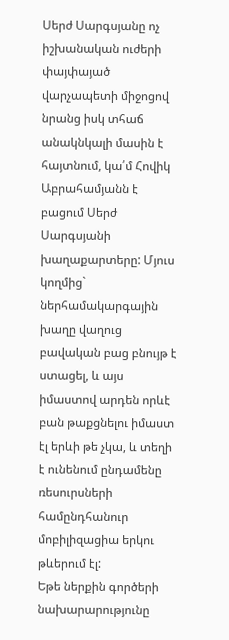Սերժ Սարգսյանը ոչ իշխանական ուժերի փայփայած վարչապետի միջոցով նրանց իսկ տհաճ անակնկալի մասին է հայտնում, կա՛մ Հովիկ Աբրահամյանն է բացում Սերժ Սարգսյանի խաղաքարտերը: Մյուս կողմից` ներհամակարգային խաղը վաղուց բավական բաց բնույթ է ստացել, և այս իմաստով արդեն որևէ բան թաքցնելու իմաստ էլ երևի թե չկա, և տեղի է ունենում ընդամենը ռեսուրսների համընդհանուր մոբիլիզացիա երկու թևերում էլ:
Եթե ներքին գործերի նախարարությունը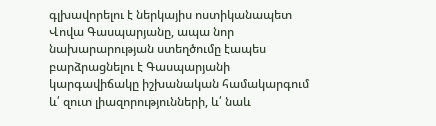գլխավորելու է ներկայիս ոստիկանապետ Վովա Գասպարյանը, ապա նոր նախարարության ստեղծումը էապես բարձրացնելու է Գասպարյանի կարգավիճակը իշխանական համակարգում և՛ զուտ լիազորությունների, և՛ նաև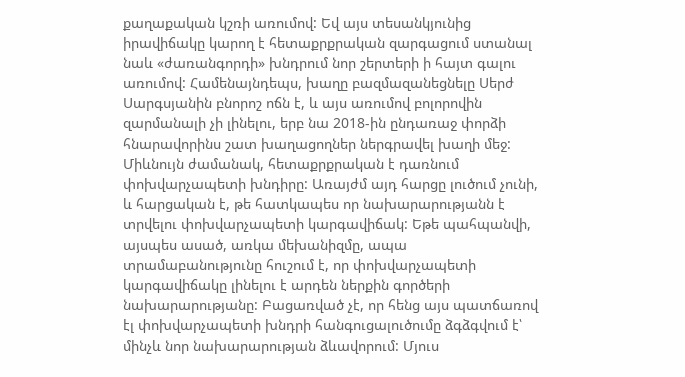քաղաքական կշռի առումով: Եվ այս տեսանկյունից իրավիճակը կարող է հետաքրքրական զարգացում ստանալ նաև «ժառանգորդի» խնդրում նոր շերտերի ի հայտ գալու առումով: Համենայնդեպս, խաղը բազմազանեցնելը Սերժ Սարգսյանին բնորոշ ոճն է, և այս առումով բոլորովին զարմանալի չի լինելու, երբ նա 2018-ին ընդառաջ փորձի հնարավորինս շատ խաղացողներ ներգրավել խաղի մեջ:
Միևնույն ժամանակ, հետաքրքրական է դառնում փոխվարչապետի խնդիրը: Առայժմ այդ հարցը լուծում չունի, և հարցական է, թե հատկապես որ նախարարությանն է տրվելու փոխվարչապետի կարգավիճակ: Եթե պահպանվի, այսպես ասած, առկա մեխանիզմը, ապա տրամաբանությունը հուշում է, որ փոխվարչապետի կարգավիճակը լինելու է արդեն ներքին գործերի նախարարությանը: Բացառված չէ, որ հենց այս պատճառով էլ փոխվարչապետի խնդրի հանգուցալուծումը ձգձգվում է՝ մինչև նոր նախարարության ձևավորում: Մյուս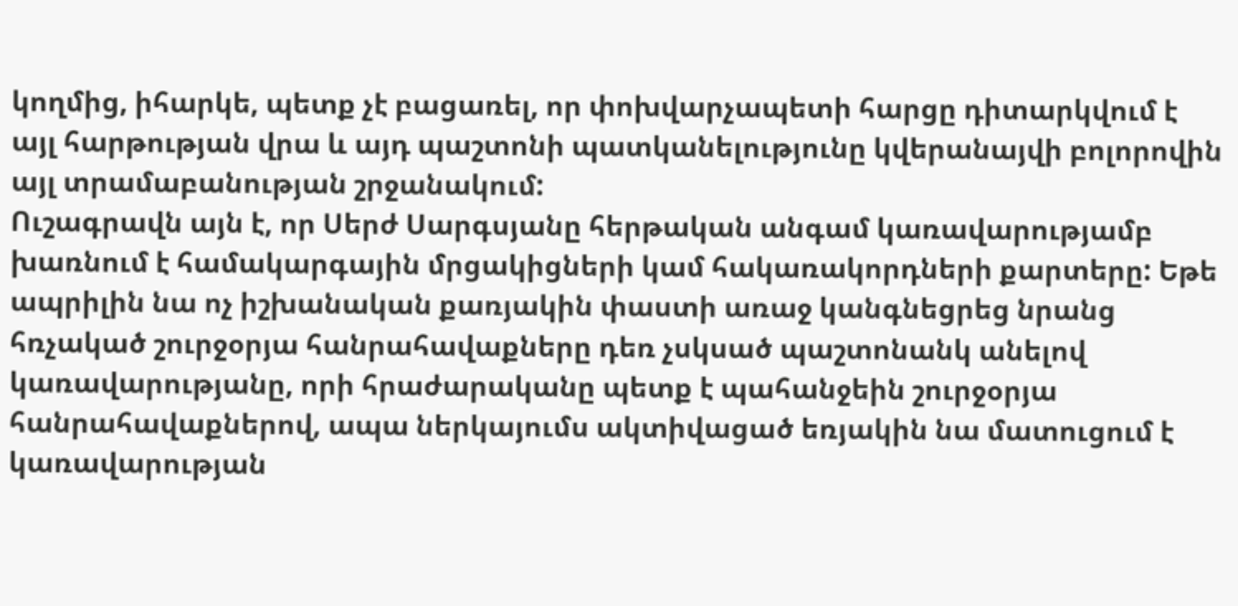կողմից, իհարկե, պետք չէ բացառել, որ փոխվարչապետի հարցը դիտարկվում է այլ հարթության վրա և այդ պաշտոնի պատկանելությունը կվերանայվի բոլորովին այլ տրամաբանության շրջանակում:
Ուշագրավն այն է, որ Սերժ Սարգսյանը հերթական անգամ կառավարությամբ խառնում է համակարգային մրցակիցների կամ հակառակորդների քարտերը: Եթե ապրիլին նա ոչ իշխանական քառյակին փաստի առաջ կանգնեցրեց նրանց հռչակած շուրջօրյա հանրահավաքները դեռ չսկսած պաշտոնանկ անելով կառավարությանը, որի հրաժարականը պետք է պահանջեին շուրջօրյա հանրահավաքներով, ապա ներկայումս ակտիվացած եռյակին նա մատուցում է կառավարության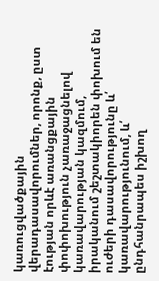կառուցվածքային վերադասավորումներ, որոնք, ըստ էության որևէ առանցքային փոփոխություն չառաջացնելով կառավարության կազմում, իրականում շեշտակիորեն փոխում են ուժերի դասավորությունը և՛ կառավարությունում, և՛ ընդհանրապես իշխող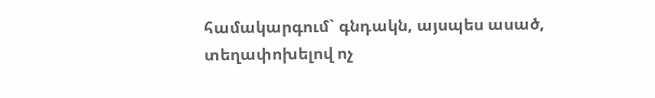համակարգում` գնդակն, այսպես ասած, տեղափոխելով ոչ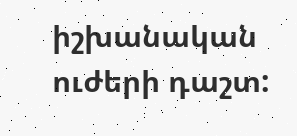իշխանական ուժերի դաշտ: